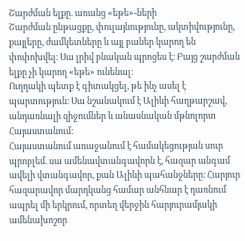Շարժման ելքը. առանց «եթե»-ների
Շարժման ընթացքը, փուլայնությունը, ակտիվությունը, քայլերը, ժամկետները և այլ բաներ կարող են փոփոխվել։ Սա լրիվ բնական պրոցես է։ Բայց շարժման ելքը չի կարող «եթե» ունենալ։
Ուղղակի պետք է գիտակցել, թե ինչ ասել է պարտություն։ Սա նշանակում է Ալիևի հաղթարշավ, անդառնալի զիջումներ և անասնական մթնոլորտ Հայաստանում։
Հայաստանում առաջանում է համակեցության սուր պրոբլեմ. սա ամենավտանգավորն է, հազար անգամ ավելի վտանգավոր, քան Ալիևի պահանջները։ Հարյուր հազարավոր մարդկանց համար անհնար է դառնում ապրել մի երկրում, որտեղ վերջին հարյուրամյակի ամենախոշոր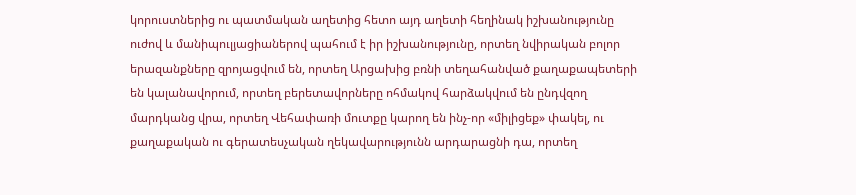կորուստներից ու պատմական աղետից հետո այդ աղետի հեղինակ իշխանությունը ուժով և մանիպուլյացիաներով պահում է իր իշխանությունը, որտեղ նվիրական բոլոր երազանքները զրոյացվում են, որտեղ Արցախից բռնի տեղահանված քաղաքապետերի են կալանավորում, որտեղ բերետավորները ոհմակով հարձակվում են ընդվզող մարդկանց վրա, որտեղ Վեհափառի մուտքը կարող են ինչ-որ «միլիցեք» փակել, ու քաղաքական ու գերատեսչական ղեկավարությունն արդարացնի դա, որտեղ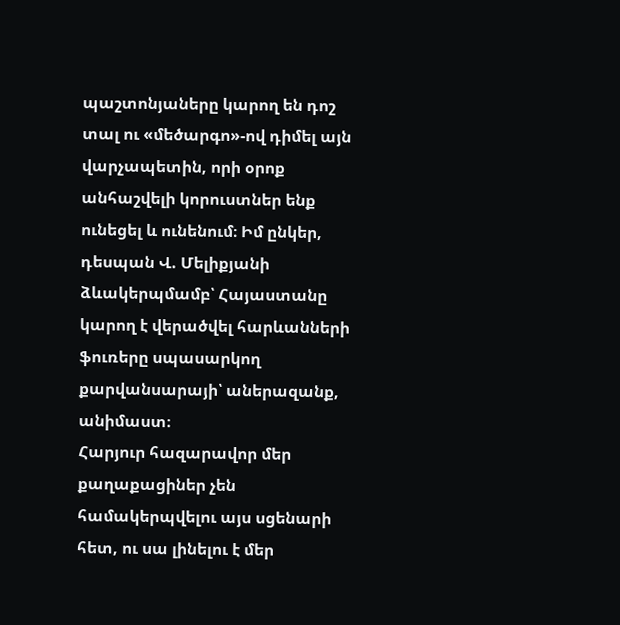պաշտոնյաները կարող են դոշ տալ ու «մեծարգո»-ով դիմել այն վարչապետին, որի օրոք անհաշվելի կորուստներ ենք ունեցել և ունենում։ Իմ ընկեր, դեսպան Վ. Մելիքյանի ձևակերպմամբ՝ Հայաստանը կարող է վերածվել հարևանների ֆուռերը սպասարկող քարվանսարայի՝ աներազանք, անիմաստ։
Հարյուր հազարավոր մեր քաղաքացիներ չեն համակերպվելու այս սցենարի հետ, ու սա լինելու է մեր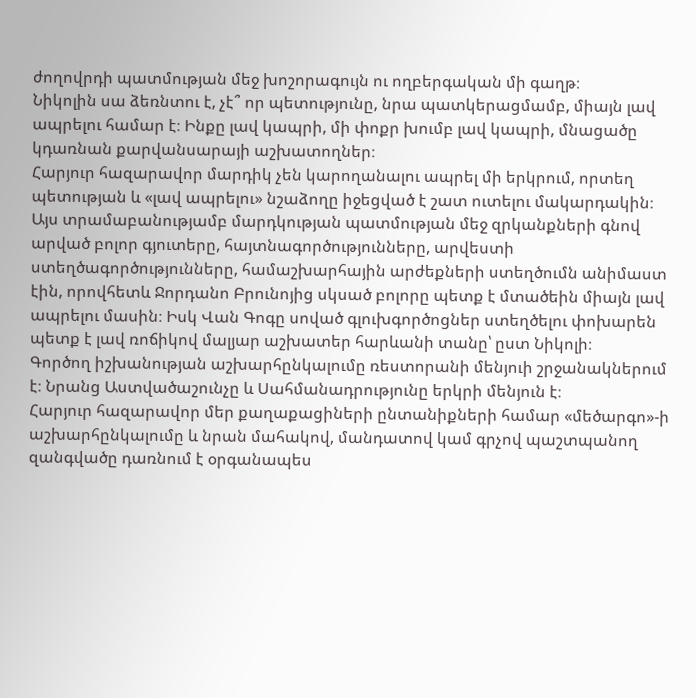ժողովրդի պատմության մեջ խոշորագույն ու ողբերգական մի գաղթ։
Նիկոլին սա ձեռնտու է, չէ՞ որ պետությունը, նրա պատկերացմամբ, միայն լավ ապրելու համար է։ Ինքը լավ կապրի, մի փոքր խումբ լավ կապրի, մնացածը կդառնան քարվանսարայի աշխատողներ։
Հարյուր հազարավոր մարդիկ չեն կարողանալու ապրել մի երկրում, որտեղ պետության և «լավ ապրելու» նշաձողը իջեցված է շատ ուտելու մակարդակին։
Այս տրամաբանությամբ մարդկության պատմության մեջ զրկանքների գնով արված բոլոր գյուտերը, հայտնագործությունները, արվեստի ստեղծագործությունները, համաշխարհային արժեքների ստեղծումն անիմաստ էին, որովհետև Ջորդանո Բրունոյից սկսած բոլորը պետք է մտածեին միայն լավ ապրելու մասին։ Իսկ Վան Գոգը սոված գլուխգործոցներ ստեղծելու փոխարեն պետք է լավ ռոճիկով մալյար աշխատեր հարևանի տանը՝ ըստ Նիկոլի։
Գործող իշխանության աշխարհընկալումը ռեստորանի մենյուի շրջանակներում է։ Նրանց Աստվածաշունչը և Սահմանադրությունը երկրի մենյուն է։
Հարյուր հազարավոր մեր քաղաքացիների ընտանիքների համար «մեծարգո»-ի աշխարհընկալումը և նրան մահակով, մանդատով կամ գրչով պաշտպանող զանգվածը դառնում է օրգանապես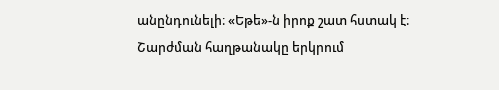անընդունելի։ «Եթե»-ն իրոք շատ հստակ է։ Շարժման հաղթանակը երկրում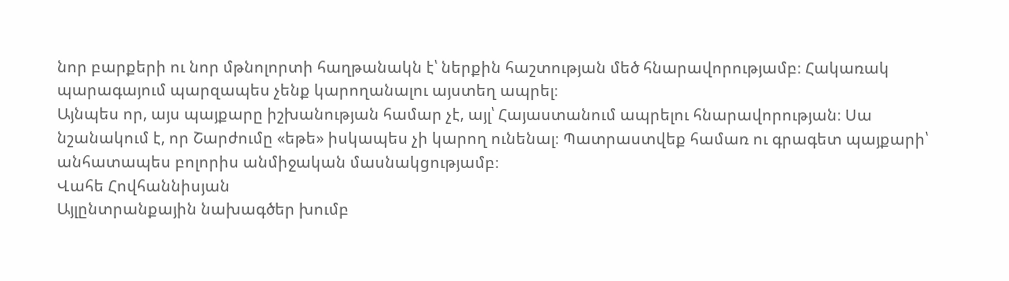նոր բարքերի ու նոր մթնոլորտի հաղթանակն է՝ ներքին հաշտության մեծ հնարավորությամբ։ Հակառակ պարագայում պարզապես չենք կարողանալու այստեղ ապրել։
Այնպես որ, այս պայքարը իշխանության համար չէ, այլ՝ Հայաստանում ապրելու հնարավորության։ Սա նշանակում է, որ Շարժումը «եթե» իսկապես չի կարող ունենալ։ Պատրաստվեք համառ ու գրագետ պայքարի՝ անհատապես բոլորիս անմիջական մասնակցությամբ։
Վահե Հովհաննիսյան
Այլընտրանքային նախագծեր խումբ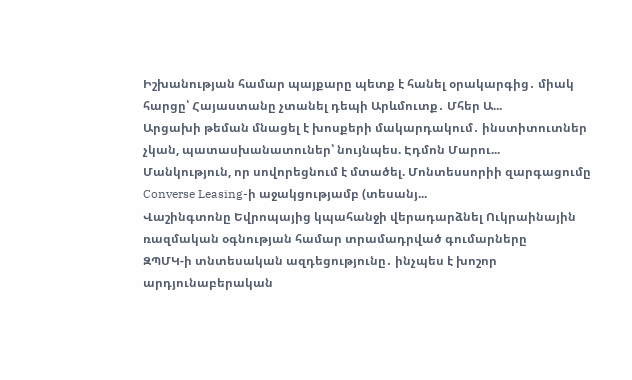Իշխանության համար պայքարը պետք է հանել օրակարգից․ միակ հարցը՝ Հայաստանը չտանել դեպի Արևմուտք․ Մհեր Ա...
Արցախի թեման մնացել է խոսքերի մակարդակում․ ինստիտուտներ չկան, պատասխանատուներ՝ նույնպես. Էդմոն Մարու...
Մանկություն, որ սովորեցնում է մտածել. Մոնտեսսորիի զարգացումը Converse Leasing-ի աջակցությամբ (տեսանյ...
Վաշինգտոնը Եվրոպայից կպահանջի վերադարձնել Ուկրաինային ռազմական օգնության համար տրամադրված գումարները
ԶՊՄԿ-ի տնտեսական ազդեցությունը․ ինչպես է խոշոր արդյունաբերական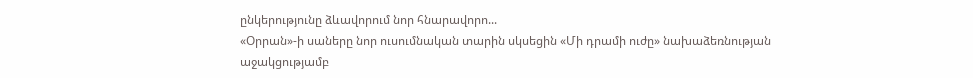ընկերությունը ձևավորում նոր հնարավորո...
«Օրրան»-ի սաները նոր ուսումնական տարին սկսեցին «Մի դրամի ուժը» նախաձեռնության աջակցությամբ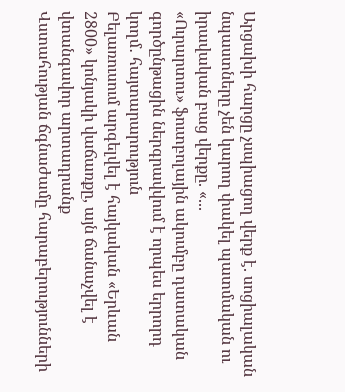Արցախի հարցը չսպիացող վերք է. սոցիալական նպաստները չեն կարող փակել պատմական ու իրավական բաց վերքը. «...
«Ուրարտու» ֆուտբոլային ակումբը դատական գործընթացին ներգրավվում է որպես երրորդ կողմ․ հայտարարություն
Բելառուսում արգելվել է հայկական «Երևան 2800» կոնյակի վաճառքը, այն ճանաչվել է վտանգավոր արտադրանք
Վստահության ճգնաժամը հարաբերությունների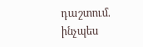դաշտում. ինչպես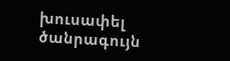խուսափել ծանրագույն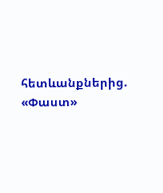հետևանքներից. «Փաստ»